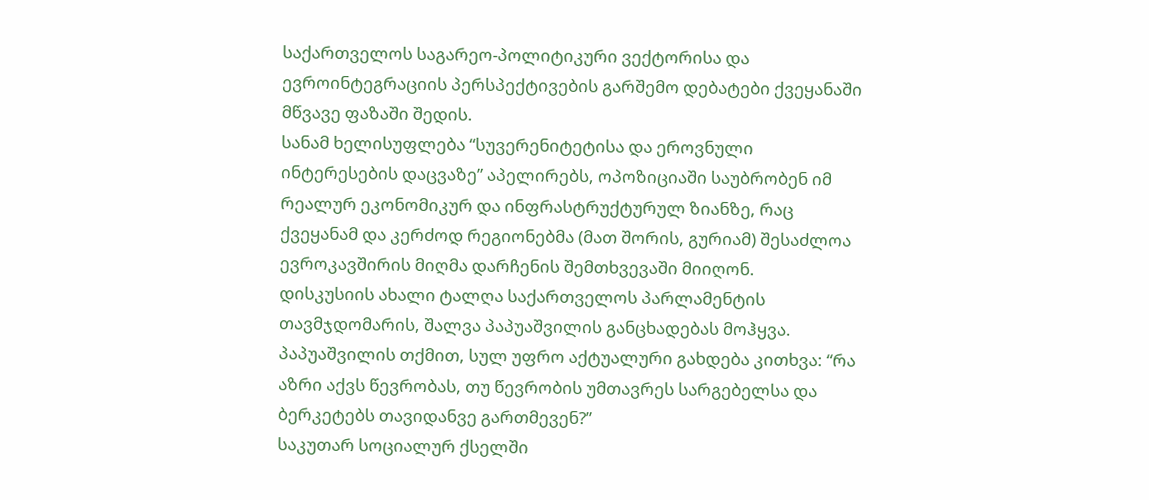საქართველოს საგარეო-პოლიტიკური ვექტორისა და ევროინტეგრაციის პერსპექტივების გარშემო დებატები ქვეყანაში მწვავე ფაზაში შედის.
სანამ ხელისუფლება “სუვერენიტეტისა და ეროვნული ინტერესების დაცვაზე” აპელირებს, ოპოზიციაში საუბრობენ იმ რეალურ ეკონომიკურ და ინფრასტრუქტურულ ზიანზე, რაც ქვეყანამ და კერძოდ რეგიონებმა (მათ შორის, გურიამ) შესაძლოა ევროკავშირის მიღმა დარჩენის შემთხვევაში მიიღონ.
დისკუსიის ახალი ტალღა საქართველოს პარლამენტის თავმჯდომარის, შალვა პაპუაშვილის განცხადებას მოჰყვა.
პაპუაშვილის თქმით, სულ უფრო აქტუალური გახდება კითხვა: “რა აზრი აქვს წევრობას, თუ წევრობის უმთავრეს სარგებელსა და ბერკეტებს თავიდანვე გართმევენ?”
საკუთარ სოციალურ ქსელში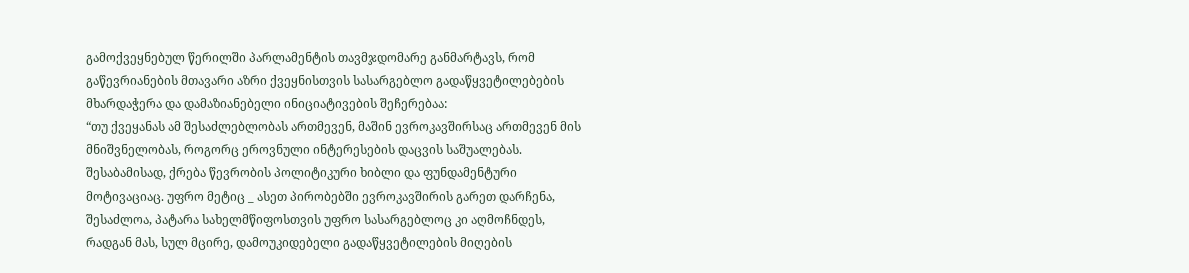გამოქვეყნებულ წერილში პარლამენტის თავმჯდომარე განმარტავს, რომ გაწევრიანების მთავარი აზრი ქვეყნისთვის სასარგებლო გადაწყვეტილებების მხარდაჭერა და დამაზიანებელი ინიციატივების შეჩერებაა:
“თუ ქვეყანას ამ შესაძლებლობას ართმევენ, მაშინ ევროკავშირსაც ართმევენ მის მნიშვნელობას, როგორც ეროვნული ინტერესების დაცვის საშუალებას. შესაბამისად, ქრება წევრობის პოლიტიკური ხიბლი და ფუნდამენტური მოტივაციაც. უფრო მეტიც _ ასეთ პირობებში ევროკავშირის გარეთ დარჩენა, შესაძლოა, პატარა სახელმწიფოსთვის უფრო სასარგებლოც კი აღმოჩნდეს, რადგან მას, სულ მცირე, დამოუკიდებელი გადაწყვეტილების მიღების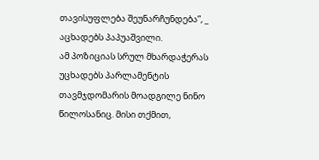თავისუფლება შეუნარჩუნდება”, _ აცხადებს პაპუაშვილი.
ამ პოზიციას სრულ მხარდაჭერას უცხადებს პარლამენტის თავმჯდომარის მოადგილე ნინო წილოსანიც. მისი თქმით,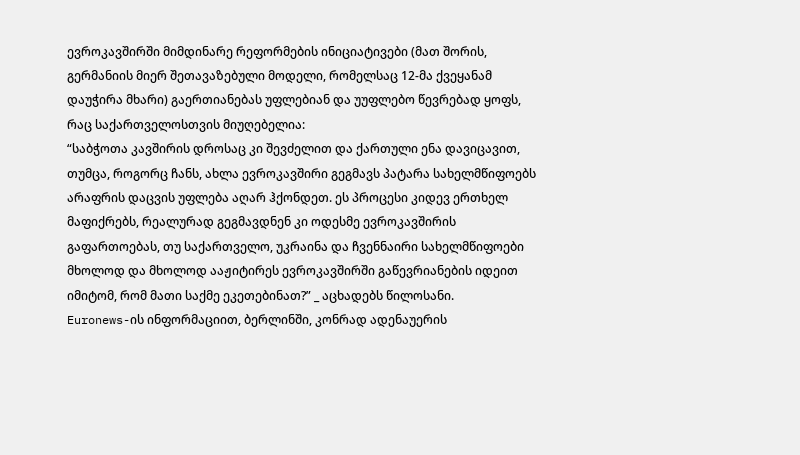ევროკავშირში მიმდინარე რეფორმების ინიციატივები (მათ შორის, გერმანიის მიერ შეთავაზებული მოდელი, რომელსაც 12-მა ქვეყანამ დაუჭირა მხარი) გაერთიანებას უფლებიან და უუფლებო წევრებად ყოფს, რაც საქართველოსთვის მიუღებელია:
“საბჭოთა კავშირის დროსაც კი შევძელით და ქართული ენა დავიცავით, თუმცა, როგორც ჩანს, ახლა ევროკავშირი გეგმავს პატარა სახელმწიფოებს არაფრის დაცვის უფლება აღარ ჰქონდეთ. ეს პროცესი კიდევ ერთხელ მაფიქრებს, რეალურად გეგმავდნენ კი ოდესმე ევროკავშირის გაფართოებას, თუ საქართველო, უკრაინა და ჩვენნაირი სახელმწიფოები მხოლოდ და მხოლოდ ააჟიტირეს ევროკავშირში გაწევრიანების იდეით იმიტომ, რომ მათი საქმე ეკეთებინათ?” _ აცხადებს წილოსანი.
Euronews-ის ინფორმაციით, ბერლინში, კონრად ადენაუერის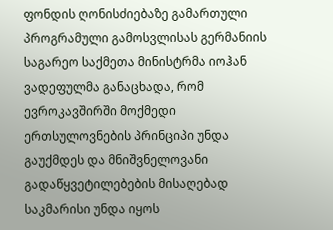ფონდის ღონისძიებაზე გამართული პროგრამული გამოსვლისას გერმანიის საგარეო საქმეთა მინისტრმა იოჰან ვადეფულმა განაცხადა, რომ ევროკავშირში მოქმედი ერთსულოვნების პრინციპი უნდა გაუქმდეს და მნიშვნელოვანი გადაწყვეტილებების მისაღებად საკმარისი უნდა იყოს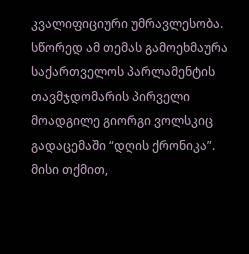კვალიფიციური უმრავლესობა.
სწორედ ამ თემას გამოეხმაურა საქართველოს პარლამენტის თავმჯდომარის პირველი მოადგილე გიორგი ვოლსკიც გადაცემაში “დღის ქრონიკა”. მისი თქმით,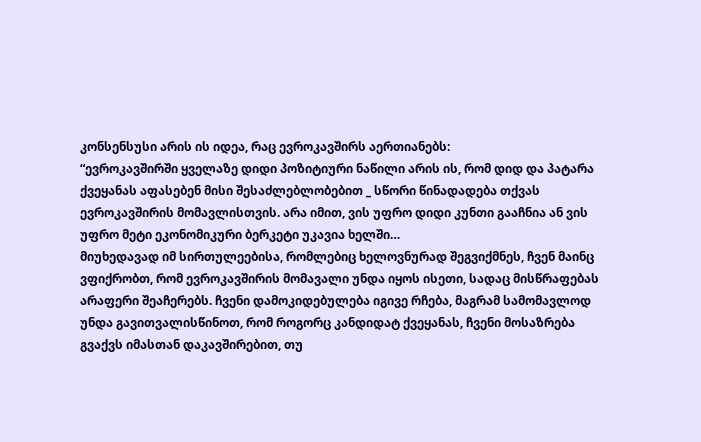კონსენსუსი არის ის იდეა, რაც ევროკავშირს აერთიანებს:
“ევროკავშირში ყველაზე დიდი პოზიტიური ნაწილი არის ის, რომ დიდ და პატარა ქვეყანას აფასებენ მისი შესაძლებლობებით _ სწორი წინადადება თქვას ევროკავშირის მომავლისთვის. არა იმით, ვის უფრო დიდი კუნთი გააჩნია ან ვის უფრო მეტი ეკონომიკური ბერკეტი უკავია ხელში…
მიუხედავად იმ სირთულეებისა, რომლებიც ხელოვნურად შეგვიქმნეს, ჩვენ მაინც ვფიქრობთ, რომ ევროკავშირის მომავალი უნდა იყოს ისეთი, სადაც მისწრაფებას არაფერი შეაჩერებს. ჩვენი დამოკიდებულება იგივე რჩება, მაგრამ სამომავლოდ უნდა გავითვალისწინოთ, რომ როგორც კანდიდატ ქვეყანას, ჩვენი მოსაზრება გვაქვს იმასთან დაკავშირებით, თუ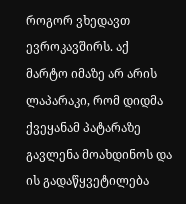როგორ ვხედავთ ევროკავშირს. აქ მარტო იმაზე არ არის ლაპარაკი, რომ დიდმა ქვეყანამ პატარაზე გავლენა მოახდინოს და ის გადაწყვეტილება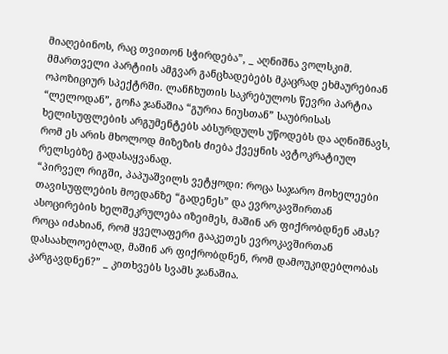მიაღებინოს, რაც თვითონ სჭირდება”, _ აღნიშნა ვოლსკიმ.
მმართველი პარტიის ამგვარ განცხადებებს მკაცრად ეხმაურებიან ოპოზიციურ სპექტრში. ლანჩხუთის საკრებულოს წევრი პარტია “ლელოდან”, გოჩა ჯანაშია “გურია ნიუსთან” საუბრისას ხელისუფლების არგუმენტებს აბსურდულს უწოდებს და აღნიშნავს, რომ ეს არის მხოლოდ მიზეზის ძიება ქვეყნის ავტოკრატიულ რელსებზე გადასაყვანად.
“პირველ რიგში, პაპუაშვილს ვეტყოდი: როცა საჯარო მოხელეები თავისუფლების მოედანზე “გადენეს” და ევროკავშირთან ასოცირების ხელშეკრულება იზეიმეს, მაშინ არ ფიქრობდნენ ამას? როცა იძახიან, რომ ყველაფერი გააკეთეს ევროკავშირთან დასაახლოებლად, მაშინ არ ფიქრობდნენ, რომ დამოუკიდებლობას კარგავდნენ?” _ კითხვებს სვამს ჯანაშია.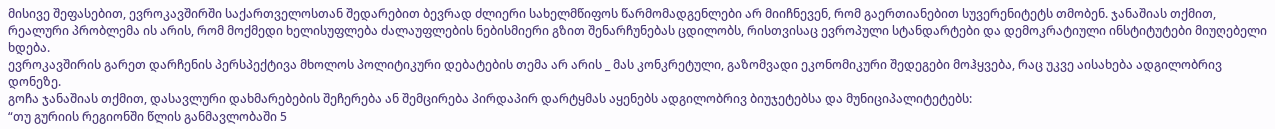მისივე შეფასებით, ევროკავშირში საქართველოსთან შედარებით ბევრად ძლიერი სახელმწიფოს წარმომადგენლები არ მიიჩნევენ, რომ გაერთიანებით სუვერენიტეტს თმობენ. ჯანაშიას თქმით, რეალური პრობლემა ის არის, რომ მოქმედი ხელისუფლება ძალაუფლების ნებისმიერი გზით შენარჩუნებას ცდილობს, რისთვისაც ევროპული სტანდარტები და დემოკრატიული ინსტიტუტები მიუღებელი ხდება.
ევროკავშირის გარეთ დარჩენის პერსპექტივა მხოლოს პოლიტიკური დებატების თემა არ არის _ მას კონკრეტული, გაზომვადი ეკონომიკური შედეგები მოჰყვება, რაც უკვე აისახება ადგილობრივ დონეზე.
გოჩა ჯანაშიას თქმით, დასავლური დახმარებების შეჩერება ან შემცირება პირდაპირ დარტყმას აყენებს ადგილობრივ ბიუჯეტებსა და მუნიციპალიტეტებს:
“თუ გურიის რეგიონში წლის განმავლობაში 5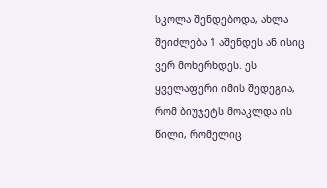სკოლა შენდებოდა, ახლა შეიძლება 1 აშენდეს ან ისიც ვერ მოხერხდეს. ეს ყველაფერი იმის შედეგია, რომ ბიუჯეტს მოაკლდა ის წილი, რომელიც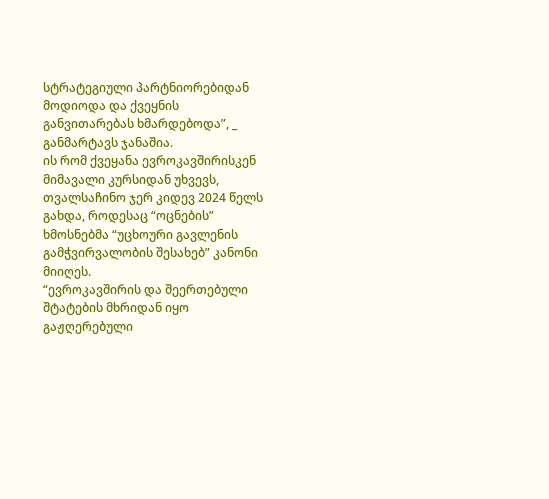სტრატეგიული პარტნიორებიდან მოდიოდა და ქვეყნის განვითარებას ხმარდებოდა”, _ განმარტავს ჯანაშია.
ის რომ ქვეყანა ევროკავშირისკენ მიმავალი კურსიდან უხვევს, თვალსაჩინო ჯერ კიდევ 2024 წელს გახდა, როდესაც “ოცნების” ხმოსნებმა “უცხოური გავლენის გამჭვირვალობის შესახებ” კანონი მიიღეს.
“ევროკავშირის და შეერთებული შტატების მხრიდან იყო გაჟღერებული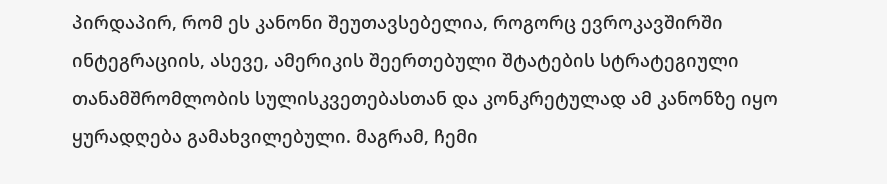პირდაპირ, რომ ეს კანონი შეუთავსებელია, როგორც ევროკავშირში ინტეგრაციის, ასევე, ამერიკის შეერთებული შტატების სტრატეგიული თანამშრომლობის სულისკვეთებასთან და კონკრეტულად ამ კანონზე იყო ყურადღება გამახვილებული. მაგრამ, ჩემი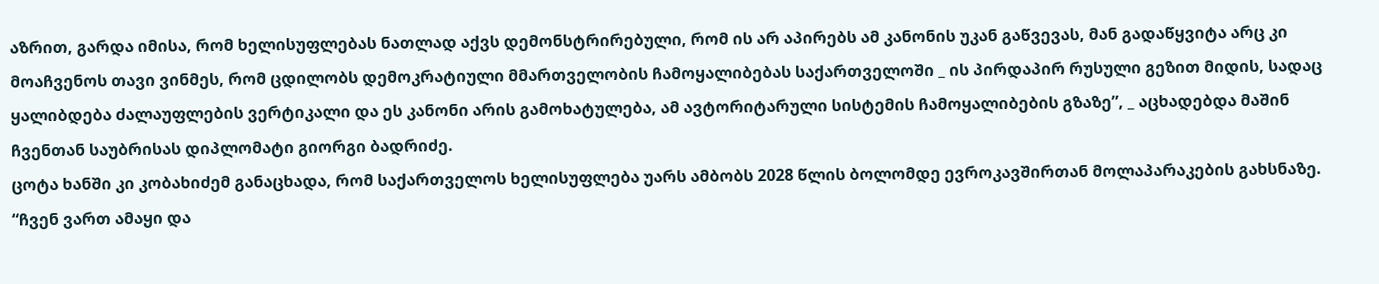აზრით, გარდა იმისა, რომ ხელისუფლებას ნათლად აქვს დემონსტრირებული, რომ ის არ აპირებს ამ კანონის უკან გაწვევას, მან გადაწყვიტა არც კი მოაჩვენოს თავი ვინმეს, რომ ცდილობს დემოკრატიული მმართველობის ჩამოყალიბებას საქართველოში _ ის პირდაპირ რუსული გეზით მიდის, სადაც ყალიბდება ძალაუფლების ვერტიკალი და ეს კანონი არის გამოხატულება, ამ ავტორიტარული სისტემის ჩამოყალიბების გზაზე”, _ აცხადებდა მაშინ ჩვენთან საუბრისას დიპლომატი გიორგი ბადრიძე.
ცოტა ხანში კი კობახიძემ განაცხადა, რომ საქართველოს ხელისუფლება უარს ამბობს 2028 წლის ბოლომდე ევროკავშირთან მოლაპარაკების გახსნაზე.
“ჩვენ ვართ ამაყი და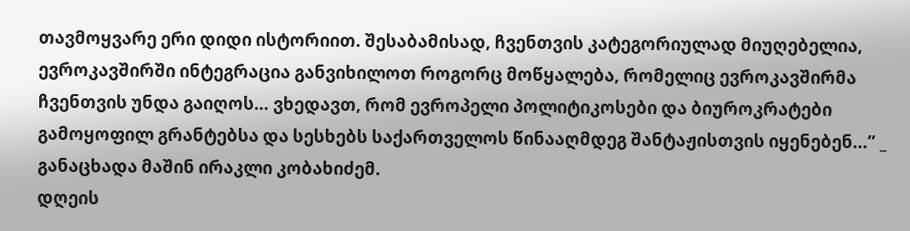თავმოყვარე ერი დიდი ისტორიით. შესაბამისად, ჩვენთვის კატეგორიულად მიუღებელია, ევროკავშირში ინტეგრაცია განვიხილოთ როგორც მოწყალება, რომელიც ევროკავშირმა ჩვენთვის უნდა გაიღოს… ვხედავთ, რომ ევროპელი პოლიტიკოსები და ბიუროკრატები გამოყოფილ გრანტებსა და სესხებს საქართველოს წინააღმდეგ შანტაჟისთვის იყენებენ...” _ განაცხადა მაშინ ირაკლი კობახიძემ.
დღეის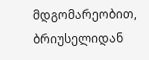მდგომარეობით, ბრიუსელიდან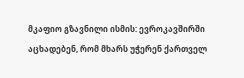მკაფიო გზავნილი ისმის: ევროკავშირში აცხადებენ, რომ მხარს უჭერენ ქართველ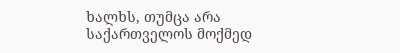ხალხს, თუმცა არა საქართველოს მოქმედ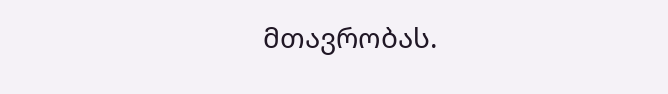მთავრობას.